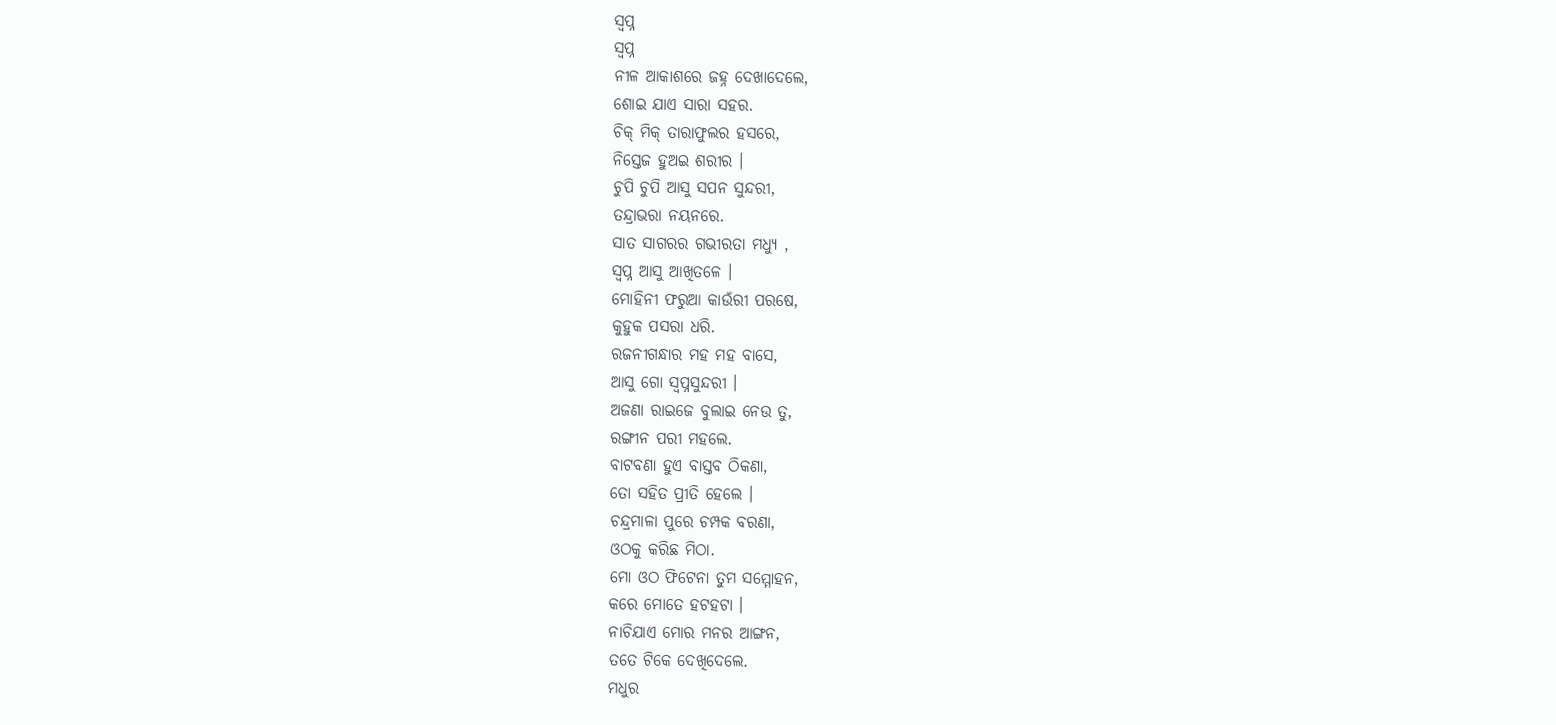ସ୍ବପ୍ନ
ସ୍ବପ୍ନ
ନୀଳ ଆକାଶରେ ଜହ୍ନ ଦେଖାଦେଲେ,
ଶୋଇ ଯାଏ ସାରା ସହର.
ଚିକ୍ ମିକ୍ ତାରାଫୁଲର ହସରେ,
ନିସ୍ତେଜ ହୁଅଇ ଶରୀର ।
ଚୁପି ଚୁପି ଆସୁ ସପନ ସୁନ୍ଦରୀ,
ତନ୍ଦ୍ରାଭରା ନୟନରେ.
ସାତ ସାଗରର ଗଭୀରତା ମଧ୍ୟୁ ,
ସ୍ବପ୍ନ ଆସୁ ଆଖିତଳେ ।
ମୋହିନୀ ଫରୁଆ କାଉଁରୀ ପରଷେ,
କୁହୁକ ପସରା ଧରି.
ରଜନୀଗନ୍ଧାର ମହ ମହ ବାସେ,
ଆସୁ ଗୋ ସ୍ବପ୍ନସୁନ୍ଦରୀ ।
ଅଜଣା ରାଇଜେ ବୁଲାଇ ନେଉ ତୁ,
ରଙ୍ଗୀନ ପରୀ ମହଲେ.
ବାଟବଣା ହୁଏ ବାସ୍ତବ ଠିକଣା,
ତୋ ସହିତ ପ୍ରୀତି ହେଲେ ।
ଚନ୍ଦ୍ରମାଳା ପୁରେ ଚମ୍ପକ ବରଣା,
ଓଠକୁ କରିଛ ମିଠା.
ମୋ ଓଠ ଫିଟେନା ତୁମ ସମ୍ମୋହନ,
କରେ ମୋତେ ହଟହଟା ।
ନାଚିଯାଏ ମୋର ମନର ଆଙ୍ଗନ,
ତତେ ଟିକେ ଦେଖିଦେଲେ.
ମଧୁର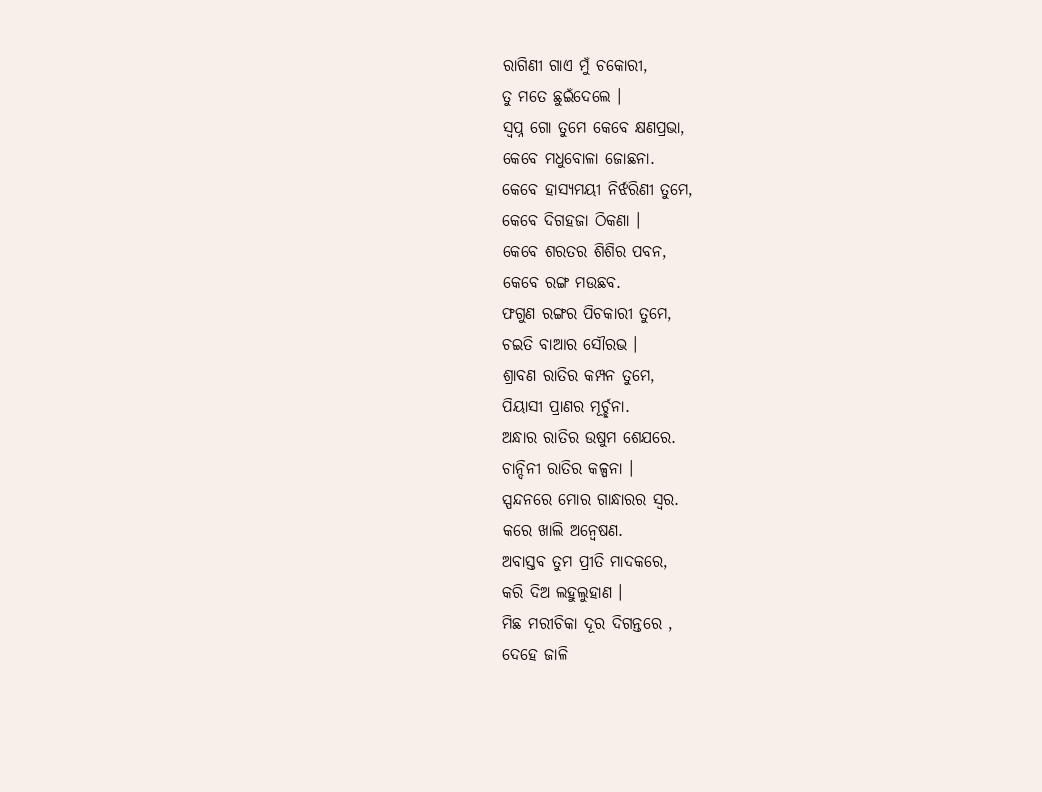ରାଗିଣୀ ଗାଏ ମୁଁ ଚକୋରୀ,
ତୁ ମତେ ଛୁଇଁଦେଲେ ।
ସ୍ବପ୍ନ ଗୋ ତୁମେ କେବେ କ୍ଷଣପ୍ରଭା,
କେବେ ମଧୁବୋଳା ଜୋଛନା.
କେବେ ହାସ୍ୟମୟୀ ନିର୍ଝରିଣୀ ତୁମେ,
କେବେ ଦିଗହଜା ଠିକଣା ।
କେବେ ଶରତର ଶିଶିର ପବନ,
କେବେ ରଙ୍ଗ ମଉଛବ.
ଫଗୁଣ ରଙ୍ଗର ପିଚକାରୀ ତୁମେ,
ଚଇତି ବାଆର ସୌରଭ ।
ଶ୍ରାବଣ ରାତିର କମ୍ପନ ତୁମେ,
ପିୟାସୀ ପ୍ରାଣର ମୂର୍ଚ୍ଛନା.
ଅନ୍ଧାର ରାତିର ଉଷୁମ ଶେଯରେ.
ଚାନ୍ଦିନୀ ରାତିର କଳ୍ପନା ।
ସ୍ପନ୍ଦନରେ ମୋର ଗାନ୍ଧାରର ସ୍ୱର.
କରେ ଖାଲି ଅନ୍ୱେଷଣ.
ଅବାସ୍ତବ ତୁମ ପ୍ରୀତି ମାଦକରେ,
କରି ଦିଅ ଲହୁଲୁହାଣ ।
ମିଛ ମରୀଚିକା ଦୂର ଦିଗନ୍ତରେ ,
ଦେହେ ଜାଳି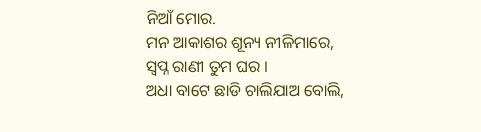ନିଆଁ ମୋର.
ମନ ଆକାଶର ଶୂନ୍ୟ ନୀଳିମାରେ,
ସ୍ବପ୍ନ ରାଣୀ ତୁମ ଘର ।
ଅଧା ବାଟେ ଛାଡି ଚାଲିଯାଅ ବୋଲି,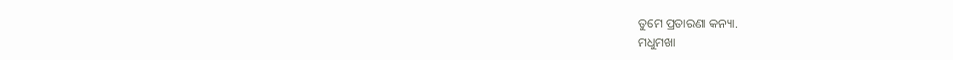ତୁମେ ପ୍ରତାରଣା କନ୍ୟା.
ମଧୁମଖା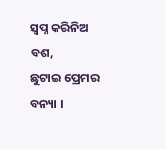ସ୍ବପ୍ନ କରିନିଅ ବଶ,
ଛୁଟାଇ ପ୍ରେମର ବନ୍ୟା ।